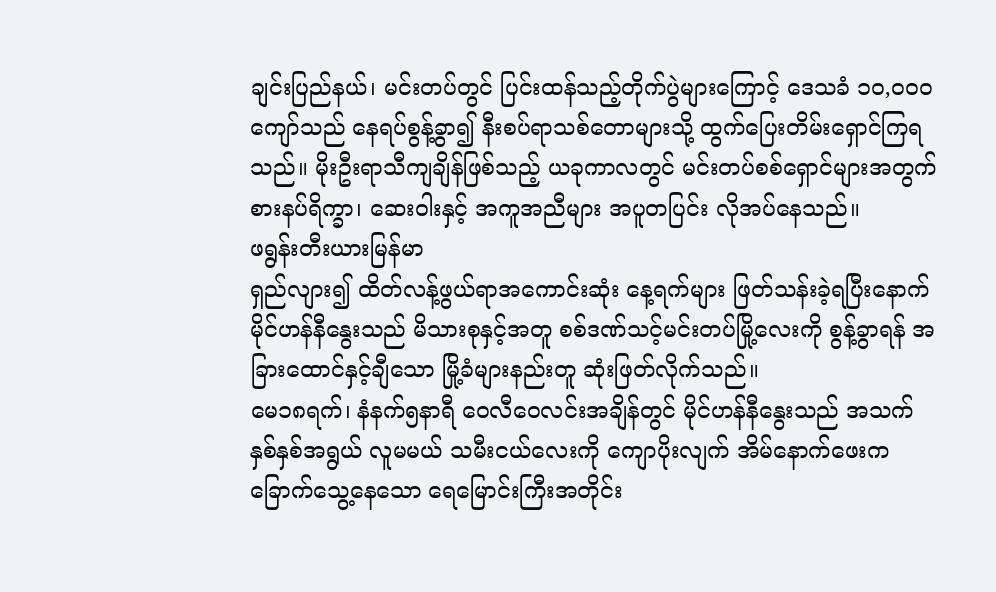ချင်းပြည်နယ်၊ မင်းတပ်တွင် ပြင်းထန်သည့်တိုက်ပွဲများကြောင့် ဒေသခံ ၁၀,၀၀၀ကျော်သည် နေရပ်စွန့်ခွာ၍ နီးစပ်ရာသစ်တောများသို့ ထွက်ပြေးတိမ်းရှောင်ကြရသည်။ မိုးဦးရာသီကျချိန်ဖြစ်သည့် ယခုကာလတွင် မင်းတပ်စစ်ရှောင်များအတွက် စားနပ်ရိက္ခာ၊ ဆေးဝါးနှင့် အကူအညီများ အပူတပြင်း လိုအပ်နေသည်။
ဖရွန်းတီးယားမြန်မာ
ရှည်လျား၍ ထိတ်လန့်ဖွယ်ရာအကောင်းဆုံး နေ့ရက်များ ဖြတ်သန်းခဲ့ရပြီးနောက် မိုင်ဟန်နီနွေးသည် မိသားစုနှင့်အတူ စစ်ဒဏ်သင့်မင်းတပ်မြို့လေးကို စွန့်ခွာရန် အခြားထောင်နှင့်ချီသော မြို့ခံများနည်းတူ ဆုံးဖြတ်လိုက်သည်။
မေ၁၈ရက်၊ နံနက်၅နာရီ ဝေလီဝေလင်းအချိန်တွင် မိုင်ဟန်နီနွေးသည် အသက်နှစ်နှစ်အရွယ် လူမမယ် သမီးငယ်လေးကို ကျောပိုးလျက် အိမ်နောက်ဖေးက ခြောက်သွေ့နေသော ရေမြောင်းကြီးအတိုင်း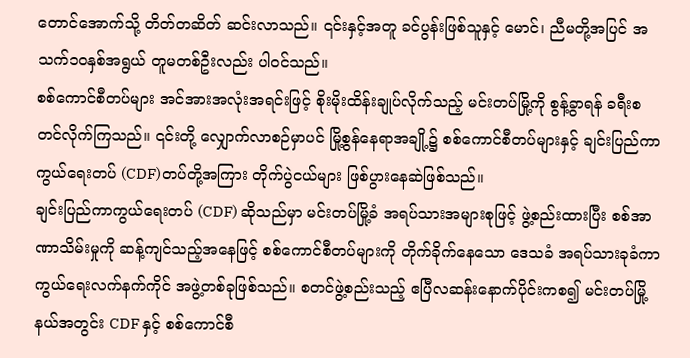တောင်အောက်သို့ တိတ်တဆိတ် ဆင်းလာသည်။ ၎င်းနှင့်အတူ ခင်ပွန်းဖြစ်သူနှင့် မောင်၊ ညီမတို့အပြင် အသက်၁၀နှစ်အရွယ် တူမတစ်ဦးလည်း ပါဝင်သည်။
စစ်ကောင်စီတပ်များ အင်အားအလုံးအရင်းဖြင့် စိုးမိုးထိန်းချုပ်လိုက်သည့် မင်းတပ်မြို့ကို စွန့်ခွာရန် ခရီးစတင်လိုက်ကြသည်။ ၎င်းတို့ လျှောက်လာစဉ်မှာပင် မြို့စွန်နေရာအချို့၌ စစ်ကောင်စီတပ်များနှင့် ချင်းပြည်ကာကွယ်ရေးတပ် (CDF)တပ်တို့အကြား တိုက်ပွဲငယ်များ ဖြစ်ပွားနေဆဲဖြစ်သည်။
ချင်းပြည်ကာကွယ်ရေးတပ် (CDF) ဆိုသည်မှာ မင်းတပ်မြို့ခံ အရပ်သားအများစုဖြင့် ဖွဲ့စည်းထားပြီး စစ်အာဏာသိမ်းမှုကို ဆန့်ကျင်သည့်အနေဖြင့် စစ်ကောင်စီတပ်များကို တိုက်ခိုက်နေသော ဒေသခံ အရပ်သားခုခံကာကွယ်ရေးလက်နက်ကိုင် အဖွဲ့တစ်ခုဖြစ်သည်။ စတင်ဖွဲ့စည်းသည့် ဧပြီလဆန်းနောက်ပိုင်းကစ၍ မင်းတပ်မြို့နယ်အတွင်း CDF နှင့် စစ်ကောင်စီ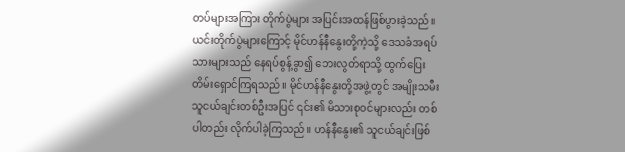တပ်များအကြား တိုက်ပွဲများ အပြင်းအထန်ဖြစ်ပွားခဲ့သည်။
ယင်းတိုက်ပွဲများကြောင့် မိုင်ဟန်နီနွေးတို့ကဲ့သို့ ဒေသခံအရပ်သားများသည် နေရပ်စွန့်ခွာ၍ ဘေးလွတ်ရာသို့ ထွက်ပြေးတိမ်းရှောင်ကြရသည်။ မိုင်ဟန်နီနွေးတို့အဖွဲ့တွင် အမျိုးသမီးသူငယ်ချင်းတစ်ဦးအပြင် ၎င်း၏ မိသားစုဝင်များလည်း တစ်ပါတည်း လိုက်ပါခဲ့ကြသည်။ ဟန်နီနွေး၏ သူငယ်ချင်းဖြစ်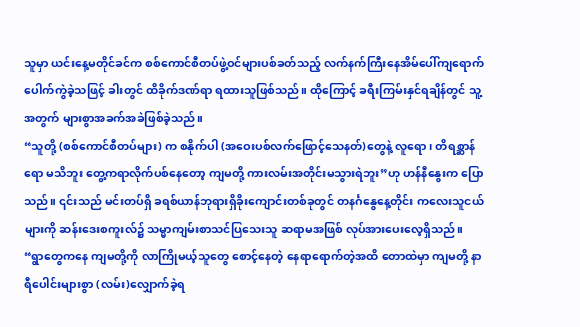သူမှာ ယင်းနေ့မတိုင်ခင်က စစ်ကောင်စီတပ်ဖွဲ့ဝင်များပစ်ခတ်သည့် လက်နက်ကြီးနေအိမ်ပေါ်ကျရောက်ပေါက်ကွဲခဲ့သဖြင့် ခါးတွင် ထိခိုက်ဒဏ်ရာ ရထားသူဖြစ်သည်။ ထိုကြောင့် ခရီးကြမ်းနှင်ရချိန်တွင် သူ့အတွက် များစွာအခက်အခဲဖြစ်ခဲ့သည်။
“သူတို့ (စစ်ကောင်စီတပ်များ) က စနိုက်ပါ (အဝေးပစ်လက်ဖြောင့်သေနတ်)တွေနဲ့ လူရော၊ တိရစ္ဆာန်ရော မသိဘူး တွေ့ကရာလိုက်ပစ်နေတော့ ကျမတို့ ကားလမ်းအတိုင်းမသွားရဲဘူး”ဟု ဟန်နီနွေးက ပြောသည်။ ၎င်းသည် မင်းတပ်ရှိ ခရစ်ယာန်ဘုရားရှိခိုးကျောင်းတစ်ခုတွင် တနင်္ဂနွေနေ့တိုင်း ကလေးသူငယ်များကို ဆန်းဒေးစကူးလ်၌ သမ္မာကျမ်းစာသင်ပြသေးသူ ဆရာမအဖြစ် လုပ်အားပေးလေ့ရှိသည်။
“ရွာတွေကနေ ကျမတို့ကို လာကြိုမယ့်သူတွေ စောင့်နေတဲ့ နေရာရောက်တဲ့အထိ တောထဲမှာ ကျမတို့ နာရီပေါင်းများစွာ (လမ်း)လျှောက်ခဲ့ရ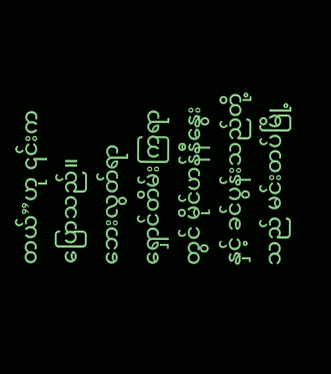တယ်”ဟု ၎င်းကပြောသည်။
ဘေးလွတ်ရာ ရှောင်တိမ်းကြရာတွင် မိုင်ဟန်နီနွေးနှင့် ခင်ပွန်းသည်တို့သည် မင်းတပ်မြို့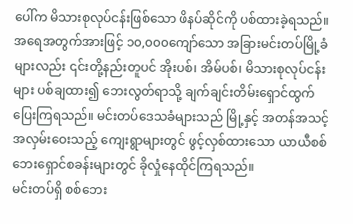ပေါ်က မိသားစုလုပ်ငန်းဖြစ်သော ဖိနပ်ဆိုင်ကို ပစ်ထားခဲ့ရသည်။ အရေအတွက်အားဖြင့် ၁၀,၀၀၀ကျော်သော အခြားမင်းတပ်မြို့ခံများလည်း ၎င်းတို့နည်းတူပင် အိုးပစ်၊ အိမ်ပစ်၊ မိသားစုလုပ်ငန်းများ ပစ်ချထား၍ ဘေးလွတ်ရာသို့ ချက်ချင်းတိမ်းရှောင်ထွက်ပြေးကြရသည်။ မင်းတပ်ဒေသခံများသည် မြို့နှင့် အတန်အသင့် အလှမ်းဝေးသည့် ကျေးရွာများတွင် ဖွင့်လှစ်ထားသော ယာယီစစ်ဘေးရှောင်စခန်းများတွင် ခိုလှုံနေထိုင်ကြရသည်။
မင်းတပ်ရှိ စစ်ဘေး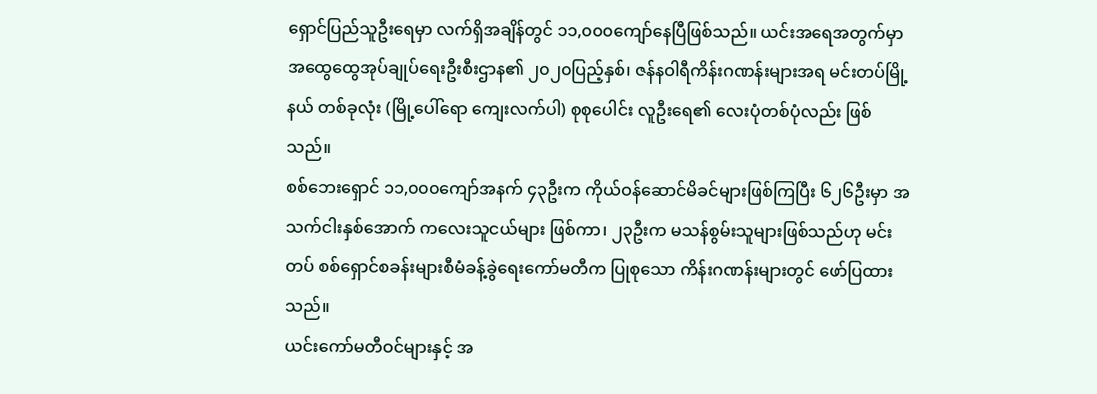ရှောင်ပြည်သူဦးရေမှာ လက်ရှိအချိန်တွင် ၁၁,၀၀၀ကျော်နေပြီဖြစ်သည်။ ယင်းအရေအတွက်မှာ အထွေထွေအုပ်ချုပ်ရေးဦးစီးဌာန၏ ၂၀၂၀ပြည့်နှစ်၊ ဇန်နဝါရီကိန်းဂဏန်းများအရ မင်းတပ်မြို့နယ် တစ်ခုလုံး (မြို့ပေါ်ရော ကျေးလက်ပါ) စုစုပေါင်း လူဦးရေ၏ လေးပုံတစ်ပုံလည်း ဖြစ်သည်။
စစ်ဘေးရှောင် ၁၁,၀၀၀ကျော်အနက် ၄၃ဦးက ကိုယ်ဝန်ဆောင်မိခင်များဖြစ်ကြပြီး ၆၂၆ဦးမှာ အသက်ငါးနှစ်အောက် ကလေးသူငယ်များ ဖြစ်ကာ၊ ၂၃ဦးက မသန်စွမ်းသူများဖြစ်သည်ဟု မင်းတပ် စစ်ရှောင်စခန်းများစီမံခန့်ခွဲရေးကော်မတီက ပြုစုသော ကိန်းဂဏန်းများတွင် ဖော်ပြထားသည်။
ယင်းကော်မတီဝင်များနှင့် အ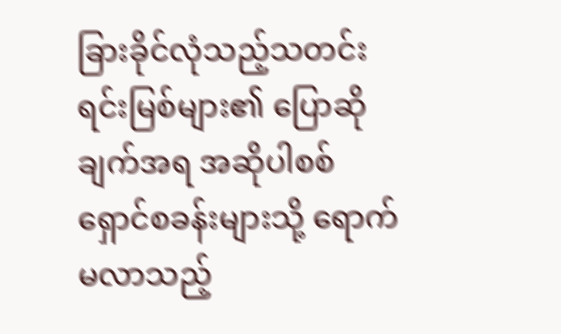ခြားခိုင်လုံသည့်သတင်းရင်းမြစ်များ၏ ပြောဆိုချက်အရ အဆိုပါစစ်ရှောင်စခန်းများသို့ ရောက်မလာသည့်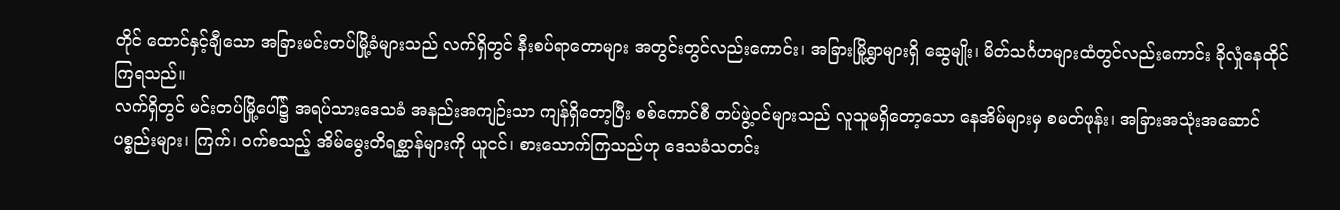တိုင် ထောင်နှင့်ချီသော အခြားမင်းတပ်မြို့ခံများသည် လက်ရှိတွင် နီးစပ်ရာတောများ အတွင်းတွင်လည်းကောင်း၊ အခြားမြို့ရွာများရှိ ဆွေမျိုး၊ မိတ်သင်္ဂဟများထံတွင်လည်းကောင်း ခိုလှုံနေထိုင်ကြရသည်။
လက်ရှိတွင် မင်းတပ်မြို့ပေါ်၌ အရပ်သားဒေသခံ အနည်းအကျဉ်းသာ ကျန်ရှိတော့ပြီး စစ်ကောင်စီ တပ်ဖွဲ့ဝင်များသည် လူသူမရှိတော့သော နေအိမ်များမှ စမတ်ဖုန်း၊ အခြားအသုံးအဆောင် ပစ္စည်းများ၊ ကြက်၊ ဝက်စသည့် အိမ်မွေးတိရစ္ဆာန်များကို ယူငင်၊ စားသောက်ကြသည်ဟု ဒေသခံသတင်း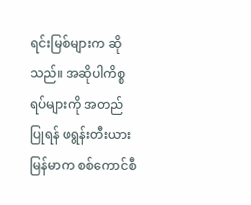ရင်းမြစ်များက ဆိုသည်။ အဆိုပါကိစ္စရပ်များကို အတည်ပြုရန် ဖရွန်းတီးယားမြန်မာက စစ်ကောင်စီ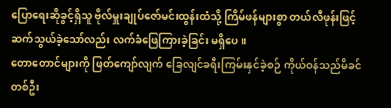ပြောရေးဆိုခွင့်ရှိသူ ဗိုလ်မှူးချုပ်ဇော်မင်းထွန်းထံသို့ ကြိမ်ဖန်များစွာ တယ်လီဖုန်းဖြင့် ဆက်သွယ်ခဲ့သော်လည်း လက်ခံဖြေကြားခဲ့ခြင်း မရှိပေ။
တောတောင်များကို ဖြတ်ကျော်လျက် ခြေလျင်ခရီးကြမ်းနှင်ခဲ့စဉ် ကိုယ်ဝန်သည်မိခင်တစ်ဦး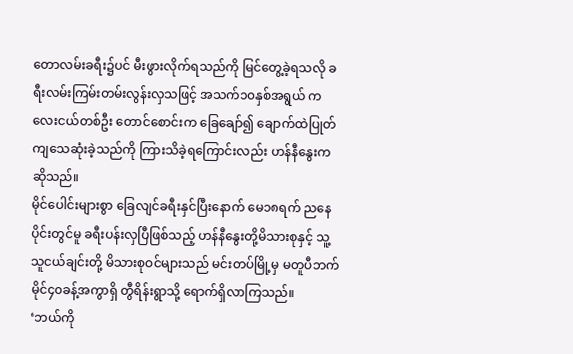တောလမ်းခရီး၌ပင် မီးဖွားလိုက်ရသည်ကို မြင်တွေ့ခဲ့ရသလို ခရီးလမ်းကြမ်းတမ်းလွန်းလှသဖြင့် အသက်၁၀နှစ်အရွယ် ကလေးငယ်တစ်ဦး တောင်စောင်းက ခြေချော်၍ ချောက်ထဲပြုတ်ကျသေဆုံးခဲ့သည်ကို ကြားသိခဲ့ရကြောင်းလည်း ဟန်နီနွေးကဆိုသည်။
မိုင်ပေါင်းများစွာ ခြေလျင်ခရီးနှင်ပြီးနောက် မေ၁၈ရက် ညနေပိုင်းတွင်မူ ခရီးပန်းလှပြီဖြစ်သည့် ဟန်နီနွေးတို့မိသားစုနှင့် သူ့သူငယ်ချင်းတို့ မိသားစုဝင်များသည် မင်းတပ်မြို့မှ မတူပီဘက် မိုင်၄၀ခန့်အကွာရှိ တွီရိန်းရွာသို့ ရောက်ရှိလာကြသည်။
‘ဘယ်ကို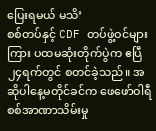ပြေးရမယ် မသိ’
စစ်တပ်နှင့် CDF တပ်ဖွဲ့ဝင်များကြား ပထမဆုံးတိုက်ပွဲက ဧပြီ၂၄ရက်တွင် စတင်ခဲ့သည်။ အဆိုပါနေ့မတိုင်ခင်က ဖေဖော်ဝါရီစစ်အာဏာသိမ်းမှု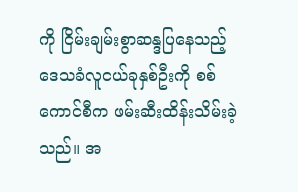ကို ငြိမ်းချမ်းစွာဆန္ဒပြနေသည့် ဒေသခံလူငယ်ခုနှစ်ဦးကို စစ်ကောင်စီက ဖမ်းဆီးထိန်းသိမ်းခဲ့သည်။ အ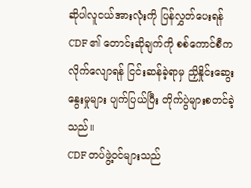ဆိုပါလူငယ်အားလုံးကို ပြန်လွှတ်ပေးရန် CDF ၏ တောင်းဆိုချက်ကို စစ်ကောင်စီက လိုက်လျောရန် ငြင်းဆန်ခဲ့ရာမှ ညှိနှိုင်းဆွေးနွေးမှုများ ပျက်ပြယ်ပြီး တိုက်ပွဲများစတင်ခဲ့သည်။
CDF တပ်ဖွဲ့ဝင်များသည်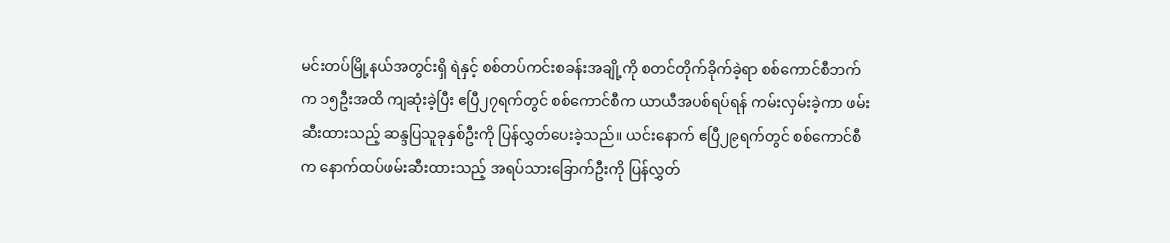မင်းတပ်မြို့နယ်အတွင်းရှိ ရဲနှင့် စစ်တပ်ကင်းစခန်းအချို့ကို စတင်တိုက်ခိုက်ခဲ့ရာ စစ်ကောင်စီဘက်က ၁၅ဦးအထိ ကျဆုံးခဲ့ပြီး ဧပြီ၂၇ရက်တွင် စစ်ကောင်စီက ယာယီအပစ်ရပ်ရန် ကမ်းလှမ်းခဲ့ကာ ဖမ်းဆီးထားသည့် ဆန္ဒပြသူခုနှစ်ဦးကို ပြန်လွှတ်ပေးခဲ့သည်။ ယင်းနောက် ဧပြီ၂၉ရက်တွင် စစ်ကောင်စီက နောက်ထပ်ဖမ်းဆီးထားသည့် အရပ်သားခြောက်ဦးကို ပြန်လွှတ်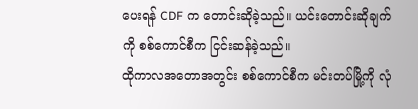ပေးရန် CDF က တောင်းဆိုခဲ့သည်။ ယင်းတောင်းဆိုချက်ကို စစ်ကောင်စီက ငြင်းဆန်ခဲ့သည်။
ထိုကာလအတောအတွင်း စစ်ကောင်စီက မင်းတပ်မြို့ကို လုံ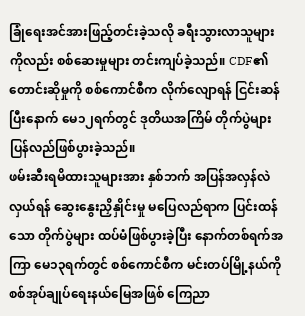ခြုံရေးအင်အားဖြည့်တင်းခဲ့သလို ခရီးသွားလာသူများကိုလည်း စစ်ဆေးမှုများ တင်းကျပ်ခဲ့သည်။ CDF၏ တောင်းဆိုမှုကို စစ်ကောင်စီက လိုက်လျောရန် ငြင်းဆန်ပြီးနောက် မေ၁၂ရက်တွင် ဒုတိယအကြိမ် တိုက်ပွဲများ ပြန်လည်ဖြစ်ပွားခဲ့သည်။
ဖမ်းဆီးရမိထားသူများအား နှစ်ဘက် အပြန်အလှန်လဲလှယ်ရန် ဆွေးနွေးညှိနှိုင်းမှု မပြေလည်ရာက ပြင်းထန်သော တိုက်ပွဲများ ထပ်မံဖြစ်ပွားခဲ့ပြီး နောက်တစ်ရက်အကြာ မေ၁၃ရက်တွင် စစ်ကောင်စီက မင်းတပ်မြို့နယ်ကို စစ်အုပ်ချုပ်ရေးနယ်မြေအဖြစ် ကြေညာ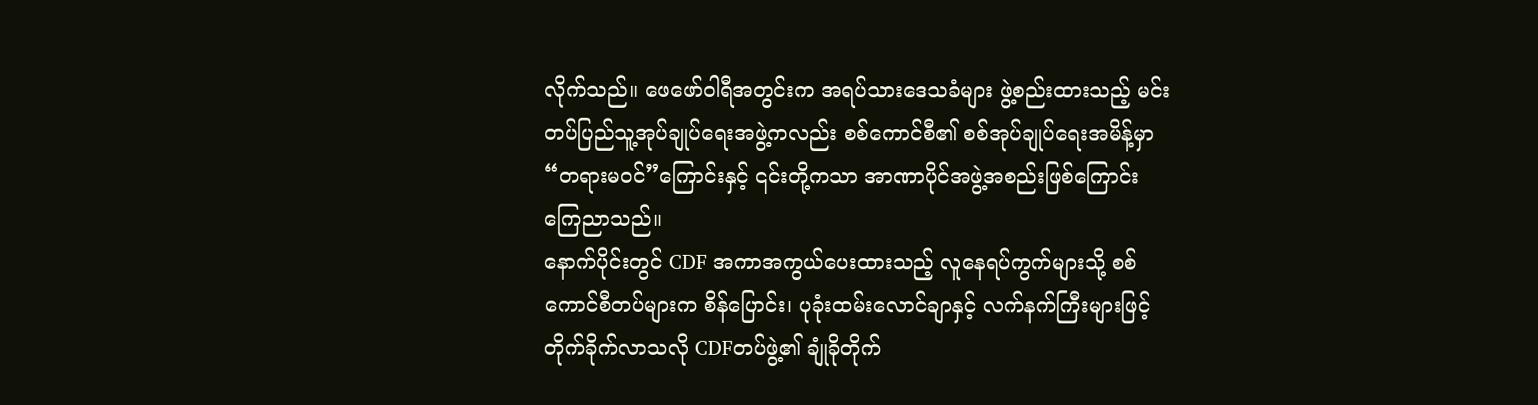လိုက်သည်။ ဖေဖော်ဝါရီအတွင်းက အရပ်သားဒေသခံများ ဖွဲ့စည်းထားသည့် မင်းတပ်ပြည်သူ့အုပ်ချုပ်ရေးအဖွဲ့ကလည်း စစ်ကောင်စီ၏ စစ်အုပ်ချုပ်ရေးအမိန့်မှာ “တရားမဝင်”ကြောင်းနှင့် ၎င်းတို့ကသာ အာဏာပိုင်အဖွဲ့အစည်းဖြစ်ကြောင်း ကြေညာသည်။
နောက်ပိုင်းတွင် CDF အကာအကွယ်ပေးထားသည့် လူနေရပ်ကွက်များသို့ စစ်ကောင်စီတပ်များက စိန်ပြောင်း၊ ပုခုံးထမ်းလောင်ချာနှင့် လက်နက်ကြီးများဖြင့် တိုက်ခိုက်လာသလို CDFတပ်ဖွဲ့၏ ချုံခိုတိုက်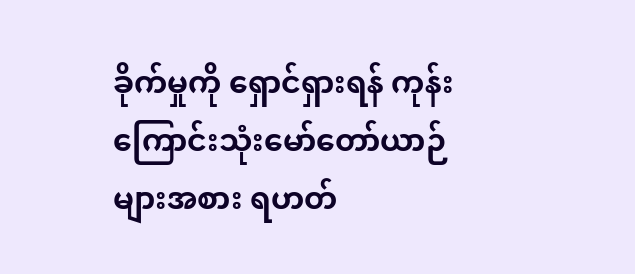ခိုက်မှုကို ရှောင်ရှားရန် ကုန်းကြောင်းသုံးမော်တော်ယာဉ်များအစား ရဟတ်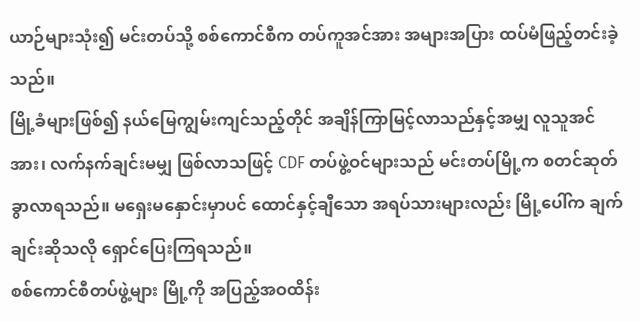ယာဉ်များသုံး၍ မင်းတပ်သို့ စစ်ကောင်စီက တပ်ကူအင်အား အများအပြား ထပ်မံဖြည့်တင်းခဲ့သည်။
မြို့ခံများဖြစ်၍ နယ်မြေကျွမ်းကျင်သည့်တိုင် အချိန်ကြာမြင့်လာသည်နှင့်အမျှ လူသူအင်အား၊ လက်နက်ချင်းမမျှ ဖြစ်လာသဖြင့် CDF တပ်ဖွဲ့ဝင်များသည် မင်းတပ်မြို့က စတင်ဆုတ်ခွာလာရသည်။ မရှေးမနှောင်းမှာပင် ထောင်နှင့်ချီသော အရပ်သားများလည်း မြို့ပေါ်က ချက်ချင်းဆိုသလို ရှောင်ပြေးကြရသည်။
စစ်ကောင်စီတပ်ဖွဲ့များ မြို့ကို အပြည့်အဝထိန်း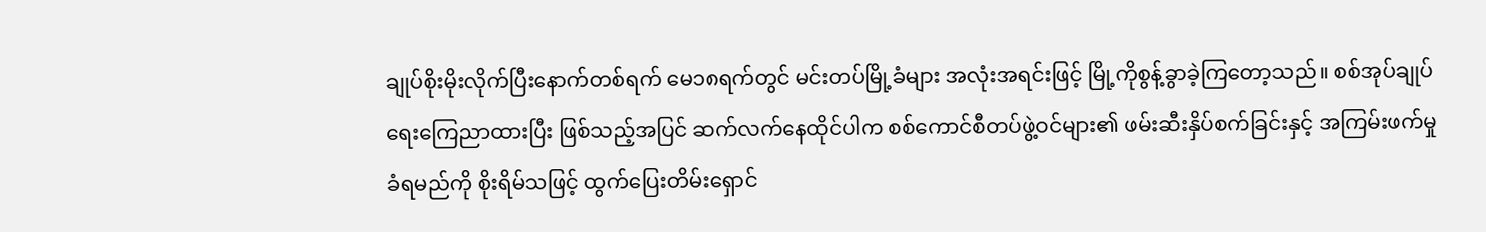ချုပ်စိုးမိုးလိုက်ပြီးနောက်တစ်ရက် မေ၁၈ရက်တွင် မင်းတပ်မြို့ခံများ အလုံးအရင်းဖြင့် မြို့ကိုစွန့်ခွာခဲ့ကြတော့သည်။ စစ်အုပ်ချုပ်ရေးကြေညာထားပြီး ဖြစ်သည့်အပြင် ဆက်လက်နေထိုင်ပါက စစ်ကောင်စီတပ်ဖွဲ့ဝင်များ၏ ဖမ်းဆီးနှိပ်စက်ခြင်းနှင့် အကြမ်းဖက်မှုခံရမည်ကို စိုးရိမ်သဖြင့် ထွက်ပြေးတိမ်းရှောင်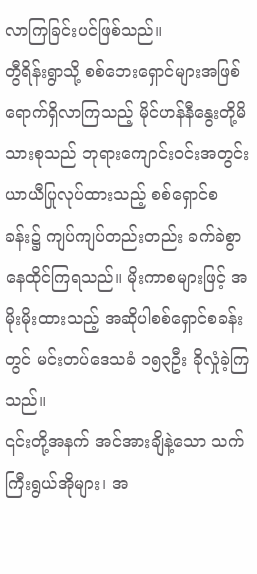လာကြခြင်းပင်ဖြစ်သည်။
တွီရိန်းရွာသို့ စစ်ဘေးရှောင်များအဖြစ် ရောက်ရှိလာကြသည့် မိုင်ဟန်နီနွေးတို့မိသားစုသည် ဘုရားကျောင်းဝင်းအတွင်း ယာယီပြုလုပ်ထားသည့် စစ်ရှောင်စခန်း၌ ကျပ်ကျပ်တည်းတည်း ခက်ခဲစွာနေထိုင်ကြရသည်။ မိုးကာစများဖြင့် အမိုးမိုးထားသည့် အဆိုပါစစ်ရှောင်စခန်းတွင် မင်းတပ်ဒေသခံ ၁၅၃ဦး ခိုလှုံခဲ့ကြသည်။
၎င်းတို့အနက် အင်အားချိနဲ့သော သက်ကြီးရွယ်အိုများ၊ အ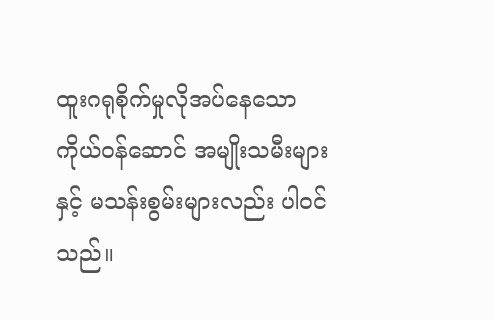ထူးဂရုစိုက်မှုလိုအပ်နေသော ကိုယ်ဝန်ဆောင် အမျိုးသမီးများနှင့် မသန်းစွမ်းများလည်း ပါဝင်သည်။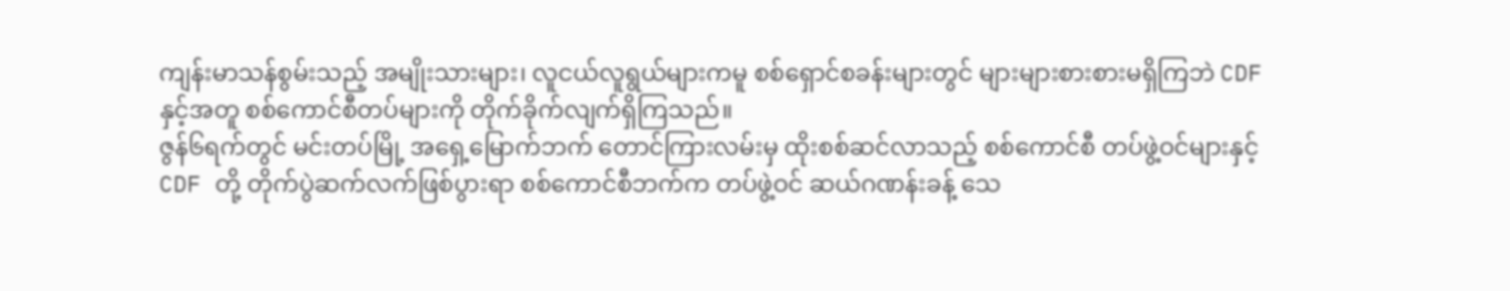ကျန်းမာသန်စွမ်းသည့် အမျိုးသားများ၊ လူငယ်လူရွယ်များကမူ စစ်ရှောင်စခန်းများတွင် များများစားစားမရှိကြဘဲ CDF နှင့်အတူ စစ်ကောင်စီတပ်များကို တိုက်ခိုက်လျက်ရှိကြသည်။
ဇွန်၆ရက်တွင် မင်းတပ်မြို့ အရှေ့မြောက်ဘက် တောင်ကြားလမ်းမှ ထိုးစစ်ဆင်လာသည့် စစ်ကောင်စီ တပ်ဖွဲ့ဝင်များနှင့် CDF တို့ တိုက်ပွဲဆက်လက်ဖြစ်ပွားရာ စစ်ကောင်စီဘက်က တပ်ဖွဲ့ဝင် ဆယ်ဂဏန်းခန့် သေ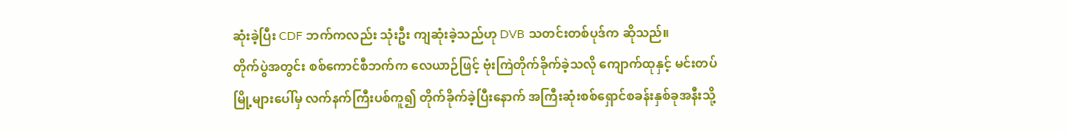ဆုံးခဲ့ပြီး CDF ဘက်ကလည်း သုံးဦး ကျဆုံးခဲ့သည်ဟု DVB သတင်းတစ်ပုဒ်က ဆိုသည်။
တိုက်ပွဲအတွင်း စစ်ကောင်စီဘက်က လေယာဉ်ဖြင့် ဗုံးကြဲတိုက်ခိုက်ခဲ့သလို ကျောက်ထုနှင့် မင်းတပ်မြို့များပေါ်မှ လက်နက်ကြီးပစ်ကူ၍ တိုက်ခိုက်ခဲ့ပြီးနောက် အကြီးဆုံးစစ်ရှောင်စခန်းနှစ်ခုအနီးသို့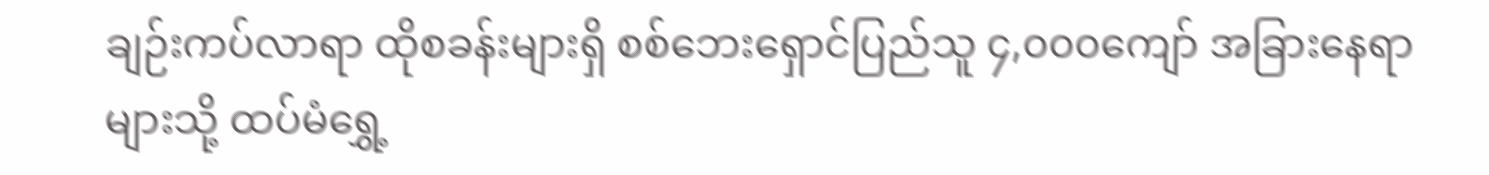ချဉ်းကပ်လာရာ ထိုစခန်းများရှိ စစ်ဘေးရှောင်ပြည်သူ ၄,၀၀၀ကျော် အခြားနေရာများသို့ ထပ်မံရွှေ့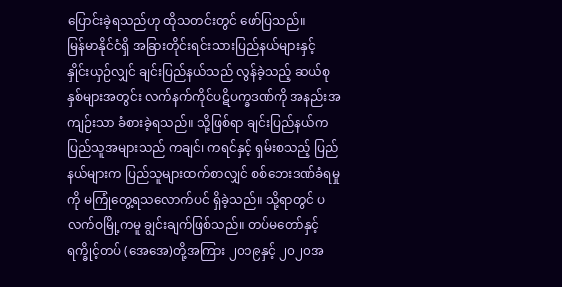ပြောင်းခဲ့ရသည်ဟု ထိုသတင်းတွင် ဖော်ပြသည်။
မြန်မာနိုင်ငံရှိ အခြားတိုင်းရင်းသားပြည်နယ်များနှင့် နှိုင်းယှဉ်လျှင် ချင်းပြည်နယ်သည် လွန်ခဲ့သည့် ဆယ်စုနှစ်များအတွင်း လက်နက်ကိုင်ပဋိပက္ခဒဏ်ကို အနည်းအကျဉ်းသာ ခံစားခဲ့ရသည်။ သို့ဖြစ်ရာ ချင်းပြည်နယ်က ပြည်သူအများသည် ကချင်၊ ကရင်နှင့် ရှမ်းစသည့် ပြည်နယ်များက ပြည်သူများထက်စာလျှင် စစ်ဘေးဒဏ်ခံရမှုကို မကြုံတွေ့ရသလောက်ပင် ရှိခဲ့သည်။ သို့ရာတွင် ပလက်ဝမြို့ကမူ ချွင်းချက်ဖြစ်သည်။ တပ်မတော်နှင့် ရက္ခိုင့်တပ် (အေအေ)တို့အကြား ၂၀၁၉နှင့် ၂၀၂၀အ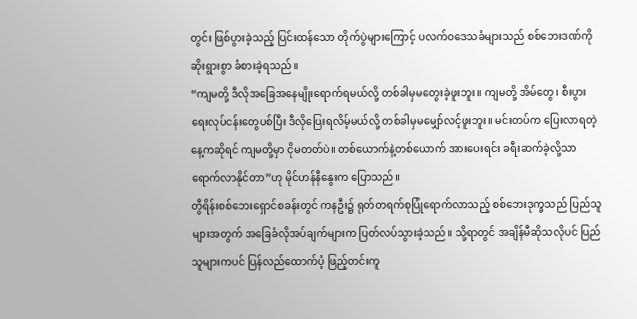တွင်း ဖြစ်ပွားခဲ့သည့် ပြင်းထန်သော တိုက်ပွဲများကြောင့် ပလက်ဝဒေသခံများသည် စစ်ဘေးဒဏ်ကို ဆိုးရွားစွာ ခံစားခဲ့ရသည်။
“ကျမတို့ ဒီလိုအခြေအနေမျိုးရောက်ရမယ်လို့ တစ်ခါမှမတွေးခဲ့ဖူးဘူး။ ကျမတို့ အိမ်တွေ၊ စီးပွားရေးလုပ်ငန်းတွေပစ်ပြီး ဒီလိုပြေးရလိမ့်မယ်လို့ တစ်ခါမှမမျှော်လင့်ဖူးဘူး။ မင်းတပ်က ပြေးလာရတဲ့ နေ့ကဆိုရင် ကျမတို့မှာ ငိုမတတ်ပဲ။ တစ်ယောက်နဲ့တစ်ယောက် အားပေးရင်း ခရီးဆက်ခဲ့လို့သာ ရောက်လာနိုင်တာ”ဟု မိုင်ဟန်နီနွေးက ပြောသည်။
တွီရိန်းစစ်ဘေးရှောင်စခန်းတွင် ကနဦး၌ ရုတ်တရက်စုပြုံရောက်လာသည့် စစ်ဘေးဒုက္ခသည် ပြည်သူများအတွက် အခြေခံလိုအပ်ချက်များက ပြတ်လပ်သွားခဲ့သည်။ သို့ရာတွင် အချိန်မီဆိုသလိုပင် ပြည်သူများကပင် ပြန်လည်ထောက်ပံ့ ဖြည့်တင်းကူ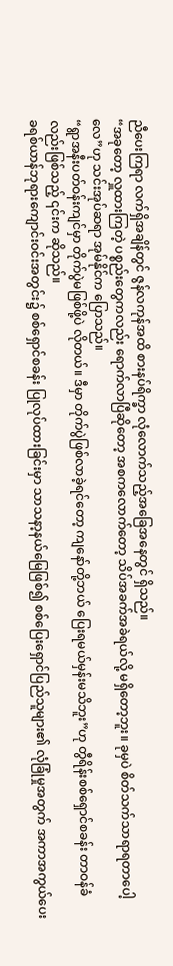ညီပေးကြရာ လက်ရှိအချိန်တွင် ဇွန်လကုန်အထိ စားနပ်ရိက္ခာ လုံလောက်သည့်အခြေအနေတွင် ရှိသည်။
“အခုတော့ လှူထားကြတဲ့ ပစ္စည်းတွေကလည်း ရောက်လာပြီဆိုတော့ အစကလောက်တော့ သိပ်အခက်အခဲရယ်လို့ မရှိတော့ဘူး။ ခုမှပဲ စိတ်သက်သာရာရတာပေါ့လေ”ဟု သင်းအုပ်ဆရာ အုမ်နိုင်က ပြောသည်။
“ရွာအနီးပတ်ဝန်းကျင်မှာ တိုက်ပွဲမဖြစ်ဖို့ပဲ လိုတယ်။ ဒီမှာ တိုက်ပွဲဖြစ်လာခဲ့ရင်တော့ ကျနော်တို့ဘယ် ပြေးရမယ်မှန်းမသိဘူး”ဟု တွီရိန်းစစ်ရှောင်စခန်း တာဝန်ခံလည်းဖြစ်သည့် ၎င်းက ဆိုသည်။
ခရစ်ယာန်ဘုရားကျောင်းဝင်းအတွင်း၌ စစ်ရှောင်စခန်း ပြုလုပ်ထားခြင်းမှာ သာသနာ့နယ်မြေဖြစ်၍ စစ်ပြေးရှောင်ပြည်သူများ၏ လုံခြုံမှုအတွက် အကာအကွယ်ပေး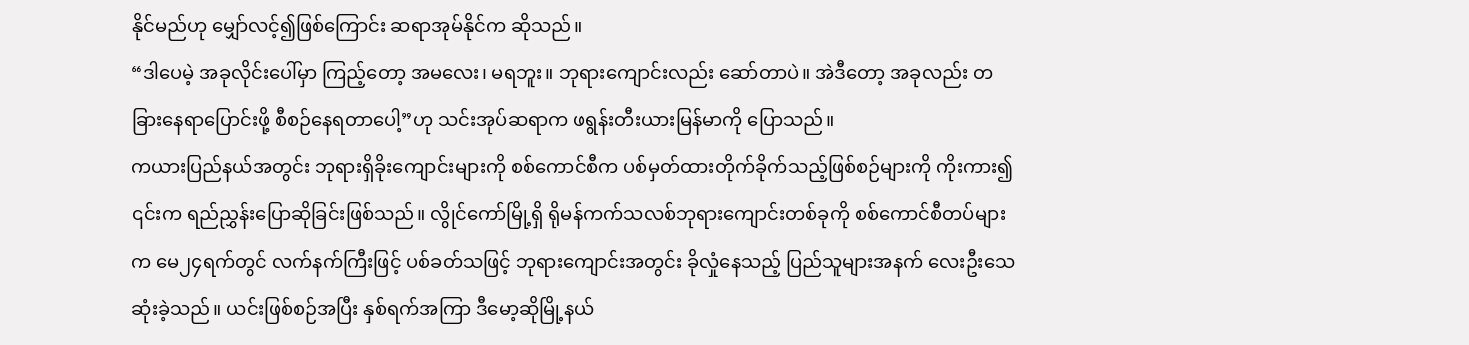နိုင်မည်ဟု မျှော်လင့်၍ဖြစ်ကြောင်း ဆရာအုမ်နိုင်က ဆိုသည်။
“ဒါပေမဲ့ အခုလိုင်းပေါ်မှာ ကြည့်တော့ အမလေး၊ မရဘူး။ ဘုရားကျောင်းလည်း ဆော်တာပဲ။ အဲဒီတော့ အခုလည်း တခြားနေရာပြောင်းဖို့ စီစဉ်နေရတာပေါ့”ဟု သင်းအုပ်ဆရာက ဖရွန်းတီးယားမြန်မာကို ပြောသည်။
ကယားပြည်နယ်အတွင်း ဘုရားရှိခိုးကျောင်းများကို စစ်ကောင်စီက ပစ်မှတ်ထားတိုက်ခိုက်သည့်ဖြစ်စဉ်များကို ကိုးကား၍ ၎င်းက ရည်ညွှန်းပြောဆိုခြင်းဖြစ်သည်။ လွိုင်ကော်မြို့ရှိ ရိုမန်ကက်သလစ်ဘုရားကျောင်းတစ်ခုကို စစ်ကောင်စီတပ်များက မေ၂၄ရက်တွင် လက်နက်ကြီးဖြင့် ပစ်ခတ်သဖြင့် ဘုရားကျောင်းအတွင်း ခိုလှုံနေသည့် ပြည်သူများအနက် လေးဦးသေဆုံးခဲ့သည်။ ယင်းဖြစ်စဉ်အပြီး နှစ်ရက်အကြာ ဒီမော့ဆိုမြို့နယ်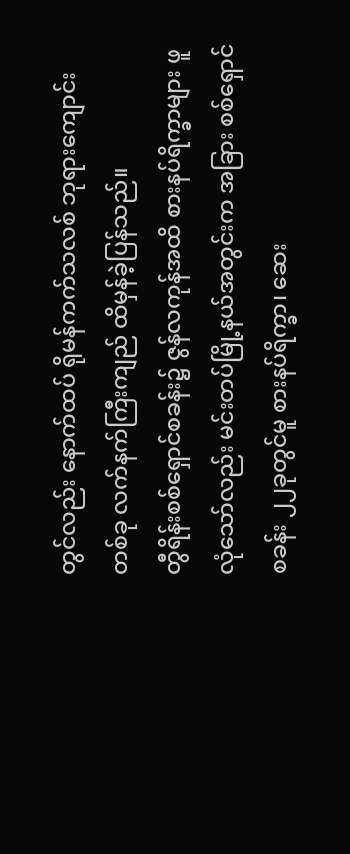တွင်လည်း နောက်ထပ် ရိုမန်ကက်သလစ် ဘုရားကျောင်းတစ်ခု လက်နက်ကြီးကျည် ထိမှန်ခဲ့ပြန်သည်။
တွီရိန်းစစ်ရှောင်စခန်း၌ ဇွန်လကုန်အထိ စားနပ်ရိက္ခာများ ဖူလုံသော်လည်း မင်းတပ်မြို့နယ်အတွင်းက အခြား စစ်ရှောင်စခန်း ၂၂ခုတွင်မူ စားနပ်ရိက္ခာ၊ ဆေး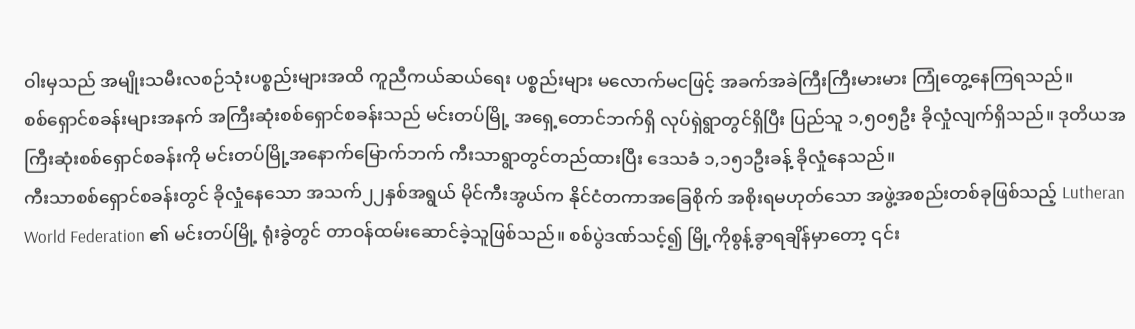ဝါးမှသည် အမျိုးသမီးလစဉ်သုံးပစ္စည်းများအထိ ကူညီကယ်ဆယ်ရေး ပစ္စည်းများ မလောက်မငဖြင့် အခက်အခဲကြီးကြီးမားမား ကြုံတွေ့နေကြရသည်။
စစ်ရှောင်စခန်းများအနက် အကြီးဆုံးစစ်ရှောင်စခန်းသည် မင်းတပ်မြို့ အရှေ့တောင်ဘက်ရှိ လုပ်ရှဲရွာတွင်ရှိပြီး ပြည်သူ ၁,၅၀၅ဦး ခိုလှုံလျက်ရှိသည်။ ဒုတိယအကြီးဆုံးစစ်ရှောင်စခန်းကို မင်းတပ်မြို့အနောက်မြောက်ဘက် ကီးသာရွာတွင်တည်ထားပြီး ဒေသခံ ၁,၁၅၁ဦးခန့် ခိုလှုံနေသည်။
ကီးသာစစ်ရှောင်စခန်းတွင် ခိုလှုံနေသော အသက်၂၂နှစ်အရွယ် မိုင်ကီးအွယ်က နိုင်ငံတကာအခြေစိုက် အစိုးရမဟုတ်သော အဖွဲ့အစည်းတစ်ခုဖြစ်သည့် Lutheran World Federation ၏ မင်းတပ်မြို့ ရုံးခွဲတွင် တာဝန်ထမ်းဆောင်ခဲ့သူဖြစ်သည်။ စစ်ပွဲဒဏ်သင့်၍ မြို့ကိုစွန့်ခွာရချိန်မှာတော့ ၎င်း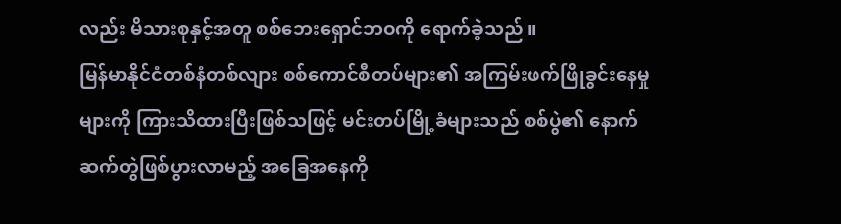လည်း မိသားစုနှင့်အတူ စစ်ဘေးရှောင်ဘဝကို ရောက်ခဲ့သည်။
မြန်မာနိုင်ငံတစ်နံတစ်လျား စစ်ကောင်စီတပ်များ၏ အကြမ်းဖက်ဖြိုခွင်းနေမှုများကို ကြားသိထားပြီးဖြစ်သဖြင့် မင်းတပ်မြို့ခံများသည် စစ်ပွဲ၏ နောက်ဆက်တွဲဖြစ်ပွားလာမည့် အခြေအနေကို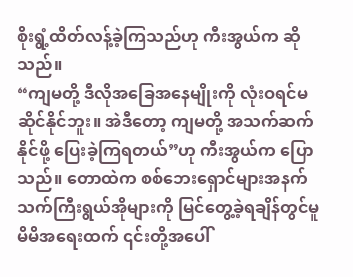စိုးရွံ့ထိတ်လန့်ခဲ့ကြသည်ဟု ကီးအွယ်က ဆိုသည်။
“ကျမတို့ ဒီလိုအခြေအနေမျိုးကို လုံးဝရင်မဆိုင်နိုင်ဘူး။ အဲဒီတော့ ကျမတို့ အသက်ဆက်နိုင်ဖို့ ပြေးခဲ့ကြရတယ်”ဟု ကီးအွယ်က ပြောသည်။ တောထဲက စစ်ဘေးရှောင်များအနက် သက်ကြီးရွယ်အိုများကို မြင်တွေ့ခဲ့ရချိန်တွင်မူ မိမိအရေးထက် ၎င်းတို့အပေါ်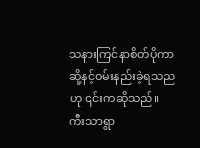သနားကြင်နာစိတ်ပိုကာ ဆို့နင့်ဝမ်းနည်းခဲ့ရသညဟု ၎င်းကဆိုသည်။
ကီးသာရွာ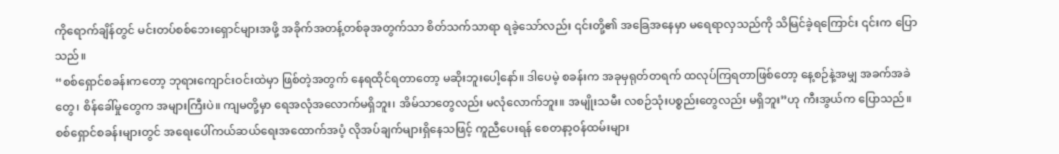ကိုရောက်ချိန်တွင် မင်းတပ်စစ်ဘေးရှောင်များအဖို့ အခိုက်အတန့်တစ်ခုအတွက်သာ စိတ်သက်သာရာ ရခဲ့သော်လည်း ၎င်းတို့၏ အခြေအနေမှာ မရေရာလှသည်ကို သိမြင်ခဲ့ရကြောင်း ၎င်းက ပြောသည်။
“စစ်ရှောင်စခန်းကတော့ ဘုရားကျောင်းဝင်းထဲမှာ ဖြစ်တဲ့အတွက် နေရထိုင်ရတာတော့ မဆိုးဘူးပေါ့နော်။ ဒါပေမဲ့ စခန်းက အခုမှရုတ်တရက် ထလုပ်ကြရတာဖြစ်တော့ နေ့စဉ်နဲ့အမျှ အခက်အခဲတွေ၊ စိန်ခေါ်မှုတွေက အများကြီးပဲ။ ကျမတို့မှာ ရေအလုံအလောက်မရှိဘူး၊ အိမ်သာတွေလည်း မလုံလောက်ဘူး။ အမျိုးသမီး လစဉ်သုံးပစ္စည်းတွေလည်း မရှိဘူး”ဟု ကီးအွယ်က ပြောသည်။
စစ်ရှောင်စခန်းများတွင် အရေးပေါ်ကယ်ဆယ်ရေးအထောက်အပံ့ လိုအပ်ချက်များရှိနေသဖြင့် ကူညီပေးရန် စေတနာ့ဝန်ထမ်းများ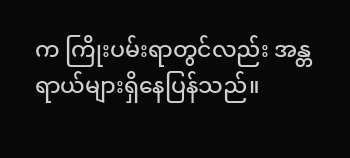က ကြိုးပမ်းရာတွင်လည်း အန္တရာယ်များရှိနေပြန်သည်။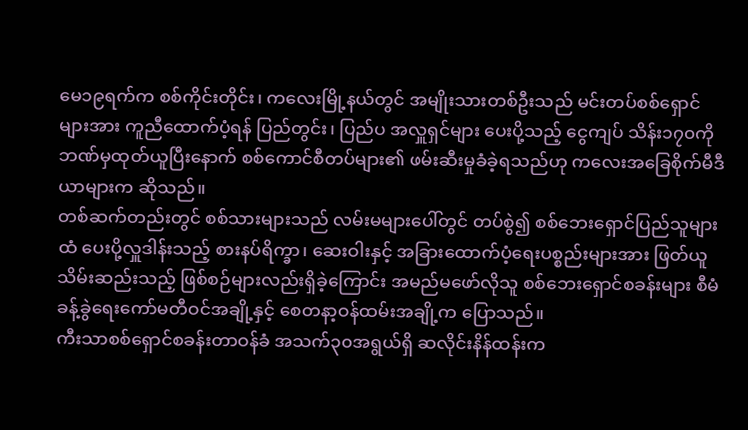မေ၁၉ရက်က စစ်ကိုင်းတိုင်း၊ ကလေးမြို့နယ်တွင် အမျိုးသားတစ်ဦးသည် မင်းတပ်စစ်ရှောင်များအား ကူညီထောက်ပံ့ရန် ပြည်တွင်း၊ ပြည်ပ အလှူရှင်များ ပေးပို့သည့် ငွေကျပ် သိန်း၁၇၀ကို ဘဏ်မှထုတ်ယူပြီးနောက် စစ်ကောင်စီတပ်များ၏ ဖမ်းဆီးမှုခံခဲ့ရသည်ဟု ကလေးအခြေစိုက်မီဒီယာများက ဆိုသည်။
တစ်ဆက်တည်းတွင် စစ်သားများသည် လမ်းမများပေါ်တွင် တပ်စွဲ၍ စစ်ဘေးရှောင်ပြည်သူများထံ ပေးပို့လှူဒါန်းသည့် စားနပ်ရိက္ခာ၊ ဆေးဝါးနှင့် အခြားထောက်ပံ့ရေးပစ္စည်းများအား ဖြတ်ယူသိမ်းဆည်းသည့် ဖြစ်စဉ်များလည်းရှိခဲ့ကြောင်း အမည်မဖော်လိုသူ စစ်ဘေးရှောင်စခန်းများ စီမံခန့်ခွဲရေးကော်မတီဝင်အချို့နှင့် စေတနာ့ဝန်ထမ်းအချို့က ပြောသည်။
ကီးသာစစ်ရှောင်စခန်းတာဝန်ခံ အသက်၃၀အရွယ်ရှိ ဆလိုင်းနိန်ထန်းက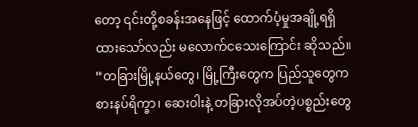တော့ ၎င်းတို့စခန်းအနေဖြင့် ထောက်ပံ့မှုအချို့ရရှိထားသော်လည်း မလောက်ငသေးကြောင်း ဆိုသည်။
“တခြားမြို့နယ်တွေ၊ မြို့ကြီးတွေက ပြည်သူတွေက စားနပ်ရိက္ခာ၊ ဆေးဝါးနဲ့ တခြားလိုအပ်တဲ့ပစ္စည်းတွေ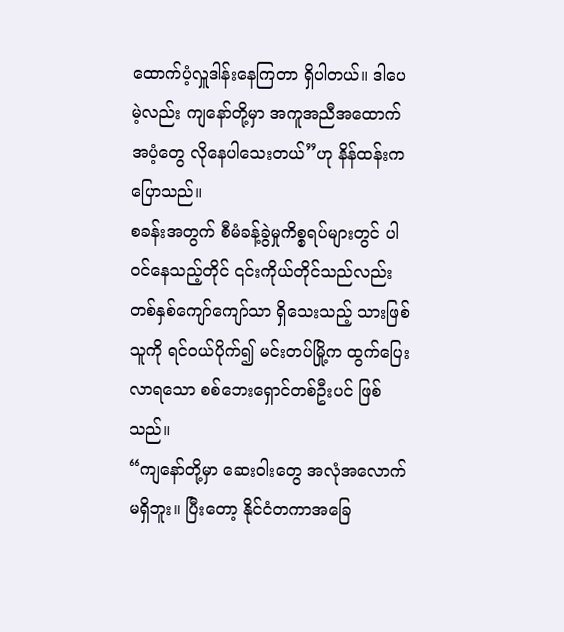ထောက်ပံ့လှူဒါန်းနေကြတာ ရှိပါတယ်။ ဒါပေမဲ့လည်း ကျနော်တို့မှာ အကူအညီအထောက်အပံ့တွေ လိုနေပါသေးတယ်”ဟု နိန်ထန်းက ပြောသည်။
စခန်းအတွက် စီမံခန့်ခွဲမှုကိစ္စရပ်များတွင် ပါဝင်နေသည့်တိုင် ၎င်းကိုယ်တိုင်သည်လည်း တစ်နှစ်ကျော်ကျော်သာ ရှိသေးသည့် သားဖြစ်သူကို ရင်ဝယ်ပိုက်၍ မင်းတပ်မြို့က ထွက်ပြေးလာရသော စစ်ဘေးရှောင်တစ်ဦးပင် ဖြစ်သည်။
“ကျနော်တို့မှာ ဆေးဝါးတွေ အလုံအလောက်မရှိဘူး။ ပြီးတော့ နိုင်ငံတကာအခြေ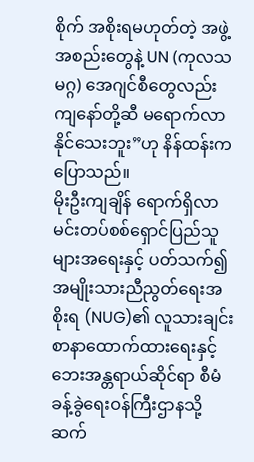စိုက် အစိုးရမဟုတ်တဲ့ အဖွဲ့အစည်းတွေနဲ့ UN (ကုလသမဂ္ဂ) အေဂျင်စီတွေလည်း ကျနော်တို့ဆီ မရောက်လာနိုင်သေးဘူး”ဟု နိန်ထန်းက ပြောသည်။
မိုးဦးကျချိန် ရောက်ရှိလာ
မင်းတပ်စစ်ရှောင်ပြည်သူများအရေးနှင့် ပတ်သက်၍ အမျိုးသားညီညွတ်ရေးအစိုးရ (NUG)၏ လူသားချင်းစာနာထောက်ထားရေးနှင့် ဘေးအန္တရာယ်ဆိုင်ရာ စီမံခန့်ခွဲရေးဝန်ကြီးဌာနသို့ ဆက်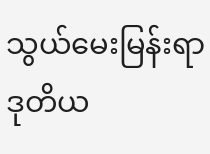သွယ်မေးမြန်းရာ ဒုတိယ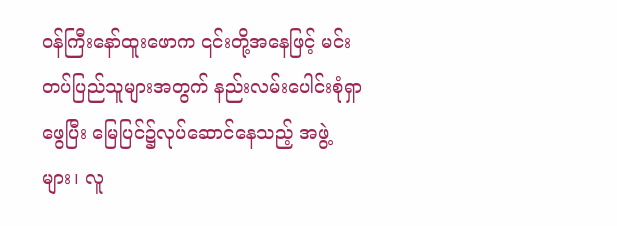ဝန်ကြီးနော်ထူးဖောက ၎င်းတို့အနေဖြင့် မင်းတပ်ပြည်သူများအတွက် နည်းလမ်းပေါင်းစုံရှာဖွေပြီး မြေပြင်၌လုပ်ဆောင်နေသည့် အဖွဲ့များ၊ လူ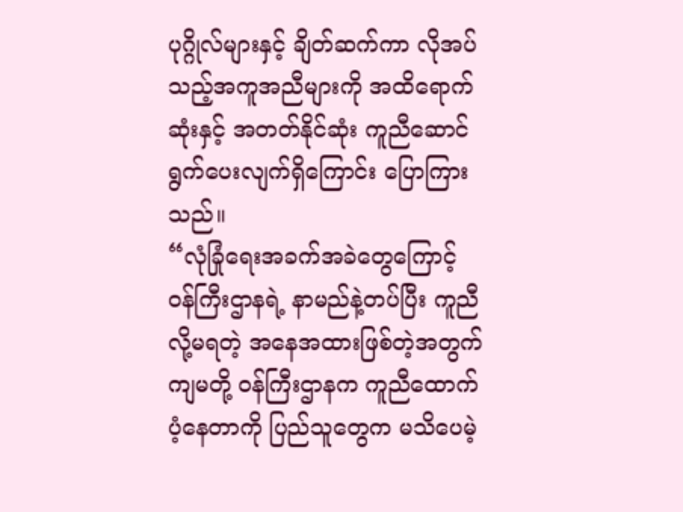ပုဂ္ဂိုလ်များနှင့် ချိတ်ဆက်ကာ လိုအပ်သည့်အကူအညီများကို အထိရောက်ဆုံးနှင့် အတတ်နိုင်ဆုံး ကူညီဆောင်ရွက်ပေးလျက်ရှိကြောင်း ပြောကြားသည်။
“လုံခြုံရေးအခက်အခဲတွေကြောင့် ဝန်ကြီးဌာနရဲ့ နာမည်နဲ့တပ်ပြီး ကူညီလို့မရတဲ့ အနေအထားဖြစ်တဲ့အတွက် ကျမတို့ ဝန်ကြီးဌာနက ကူညီထောက်ပံ့နေတာကို ပြည်သူတွေက မသိပေမဲ့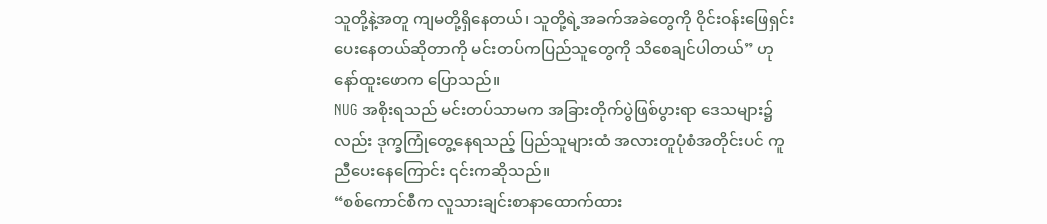သူတို့နဲ့အတူ ကျမတို့ရှိနေတယ်၊ သူတို့ရဲ့အခက်အခဲတွေကို ဝိုင်းဝန်းဖြေရှင်းပေးနေတယ်ဆိုတာကို မင်းတပ်ကပြည်သူတွေကို သိစေချင်ပါတယ်” ဟု နော်ထူးဖောက ပြောသည်။
NUG အစိုးရသည် မင်းတပ်သာမက အခြားတိုက်ပွဲဖြစ်ပွားရာ ဒေသများ၌လည်း ဒုက္ခကြုံတွေ့နေရသည့် ပြည်သူများထံ အလားတူပုံစံအတိုင်းပင် ကူညီပေးနေကြောင်း ၎င်းကဆိုသည်။
“စစ်ကောင်စီက လူသားချင်းစာနာထောက်ထား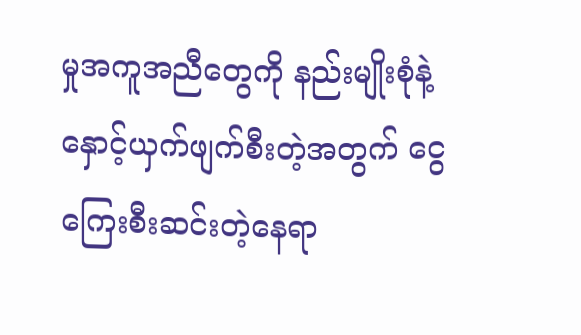မှုအကူအညီတွေကို နည်းမျိုးစုံနဲ့ နှောင့်ယှက်ဖျက်စီးတဲ့အတွက် ငွေကြေးစီးဆင်းတဲ့နေရာ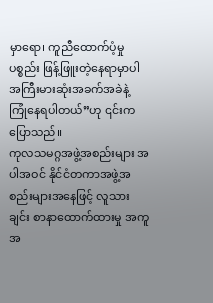မှာရော၊ ကူညီထောက်ပံ့မှုပစ္စည်း ဖြန့်ဖြူးတဲ့နေရာမှာပါ အကြီးမားဆုံးအခက်အခဲနဲ့ ကြုံနေရပါတယ်”ဟု ၎င်းကပြောသည်။
ကုလသမဂ္ဂအဖွဲ့အစည်းများ အပါအဝင် နိုင်ငံတကာအဖွဲ့အစည်းများအနေဖြင့် လူသားချင်း စာနာထောက်ထားမှု အကူအ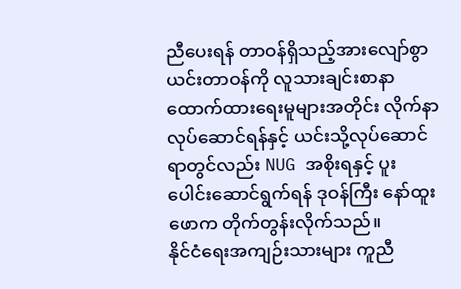ညီပေးရန် တာဝန်ရှိသည့်အားလျော်စွာ ယင်းတာဝန်ကို လူသားချင်းစာနာထောက်ထားရေးမူများအတိုင်း လိုက်နာလုပ်ဆောင်ရန်နှင့် ယင်းသို့လုပ်ဆောင်ရာတွင်လည်း NUG အစိုးရနှင့် ပူးပေါင်းဆောင်ရွက်ရန် ဒုဝန်ကြီး နော်ထူးဖောက တိုက်တွန်းလိုက်သည်။
နိုင်ငံရေးအကျဉ်းသားများ ကူညီ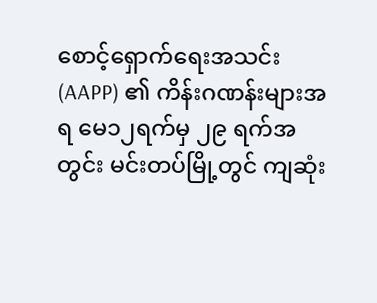စောင့်ရှောက်ရေးအသင်း (AAPP) ၏ ကိန်းဂဏန်းများအရ မေ၁၂ရက်မှ ၂၉ ရက်အတွင်း မင်းတပ်မြို့တွင် ကျဆုံး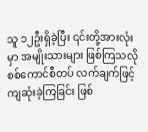သူ ၁၂ဦးရှိခဲ့ပြီး ၎င်းတို့အားလုံးမှာ အမျိုးသားများ ဖြစ်ကြသလို စစ်ကောင်စီတပ် လက်ချက်ဖြင့် ကျဆုံးခဲ့ကြခြင်း ဖြစ်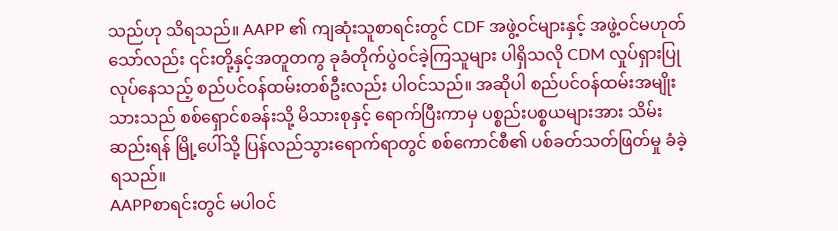သည်ဟု သိရသည်။ AAPP ၏ ကျဆုံးသူစာရင်းတွင် CDF အဖွဲ့ဝင်များနှင့် အဖွဲ့ဝင်မဟုတ်သော်လည်း ၎င်းတို့နှင့်အတူတကွ ခုခံတိုက်ပွဲဝင်ခဲ့ကြသူများ ပါရှိသလို CDM လှုပ်ရှားပြုလုပ်နေသည့် စည်ပင်ဝန်ထမ်းတစ်ဦးလည်း ပါဝင်သည်။ အဆိုပါ စည်ပင်ဝန်ထမ်းအမျိုးသားသည် စစ်ရှောင်စခန်းသို့ မိသားစုနှင့် ရောက်ပြီးကာမှ ပစ္စည်းပစ္စယများအား သိမ်းဆည်းရန် မြို့ပေါ်သို့ ပြန်လည်သွားရောက်ရာတွင် စစ်ကောင်စီ၏ ပစ်ခတ်သတ်ဖြတ်မှု ခံခဲ့ရသည်။
AAPPစာရင်းတွင် မပါဝင်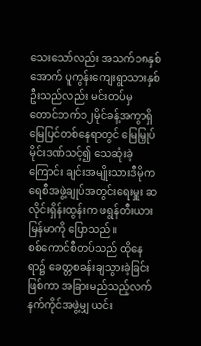သေးသော်လည်း အသက်၁၈နှစ်အောက် ပူကွန်းကျေးရွာသားနှစ်ဦးသည်လည်း မင်းတပ်မှ တောင်ဘက်၁၂မိုင်ခန့်အကွာရှိ မြေပြင်တစ်နေရာတွင် မြေမြှုပ်မိုင်းဒဏ်သင့်၍ သေဆုံးခဲ့ကြောင်း ချင်းအမျိုးသားဒီမိုကရေစီအဖွဲ့ချုပ်အတွင်းရေးမှူး ဆလိုင်းရှိန်းထွန်းက ဖရွန်တီးယားမြန်မာကို ပြောသည်။
စစ်ကောင်စီတပ်သည် ထိုနေရာ၌ ခေတ္တစခန်းချသွားခဲ့ခြင်းဖြစ်ကာ အခြားမည်သည့်လက်နက်ကိုင်အဖွဲ့မျှ ယင်း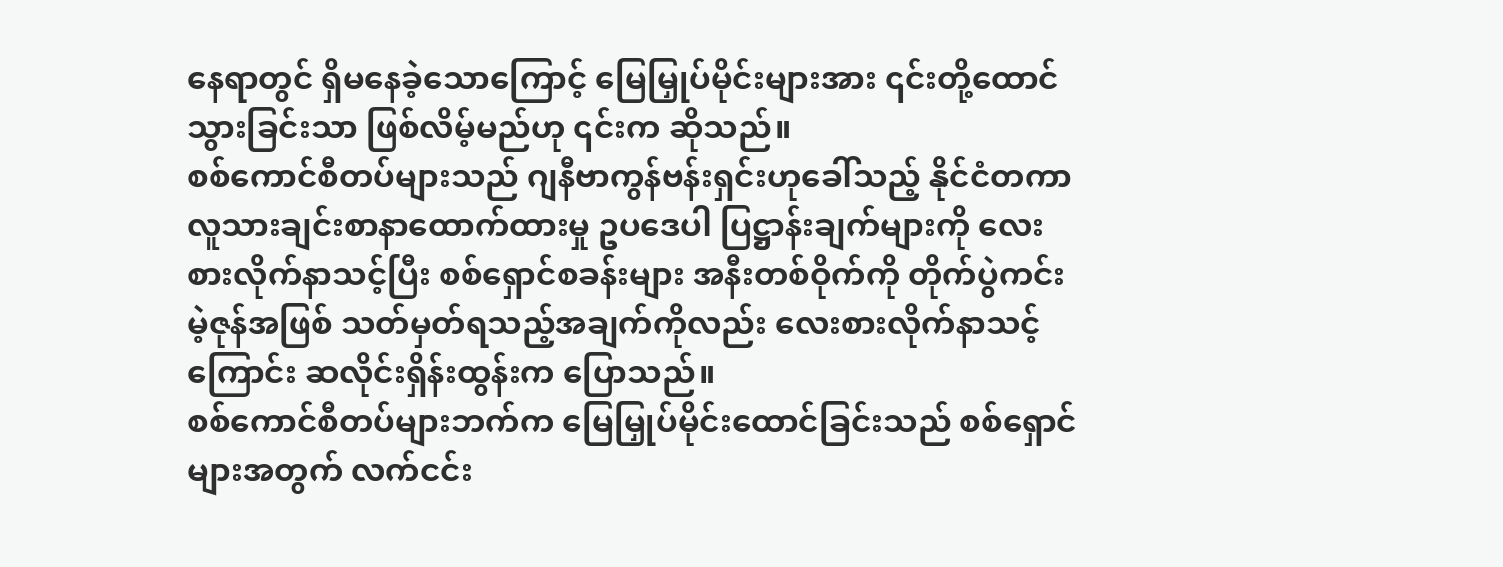နေရာတွင် ရှိမနေခဲ့သောကြောင့် မြေမြှုပ်မိုင်းများအား ၎င်းတို့ထောင်သွားခြင်းသာ ဖြစ်လိမ့်မည်ဟု ၎င်းက ဆိုသည်။
စစ်ကောင်စီတပ်များသည် ဂျနီဗာကွန်ဗန်းရှင်းဟုခေါ်သည့် နိုင်ငံတကာလူသားချင်းစာနာထောက်ထားမှု ဥပဒေပါ ပြဋ္ဌာန်းချက်များကို လေးစားလိုက်နာသင့်ပြီး စစ်ရှောင်စခန်းများ အနီးတစ်ဝိုက်ကို တိုက်ပွဲကင်းမဲ့ဇုန်အဖြစ် သတ်မှတ်ရသည့်အချက်ကိုလည်း လေးစားလိုက်နာသင့်ကြောင်း ဆလိုင်းရှိန်းထွန်းက ပြောသည်။
စစ်ကောင်စီတပ်များဘက်က မြေမြှုပ်မိုင်းထောင်ခြင်းသည် စစ်ရှောင်များအတွက် လက်ငင်း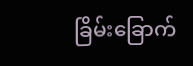ခြိမ်းခြောက်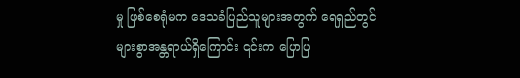မှု ဖြစ်စေရုံမက ဒေသခံပြည်သူများအတွက် ရေရှည်တွင် များစွာအန္တရာယ်ရှိကြောင်း ၎င်းက ပြောပြ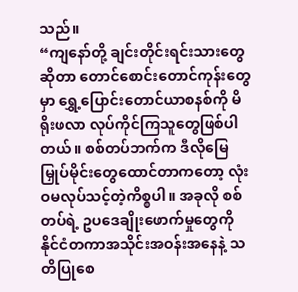သည်။
“ကျနော်တို့ ချင်းတိုင်းရင်းသားတွေဆိုတာ တောင်စောင်းတောင်ကုန်းတွေမှာ ရွှေ့ပြောင်းတောင်ယာစနစ်ကို မိရိုးဖလာ လုပ်ကိုင်ကြသူတွေဖြစ်ပါတယ်။ စစ်တပ်ဘက်က ဒီလိုမြေမြှုပ်မိုင်းတွေထောင်တာကတော့ လုံးဝမလုပ်သင့်တဲ့ကိစ္စပါ။ အခုလို စစ်တပ်ရဲ့ ဥပဒေချိုးဖောက်မှုတွေကို နိုင်ငံတကာအသိုင်းအဝန်းအနေနဲ့ သတိပြုစေ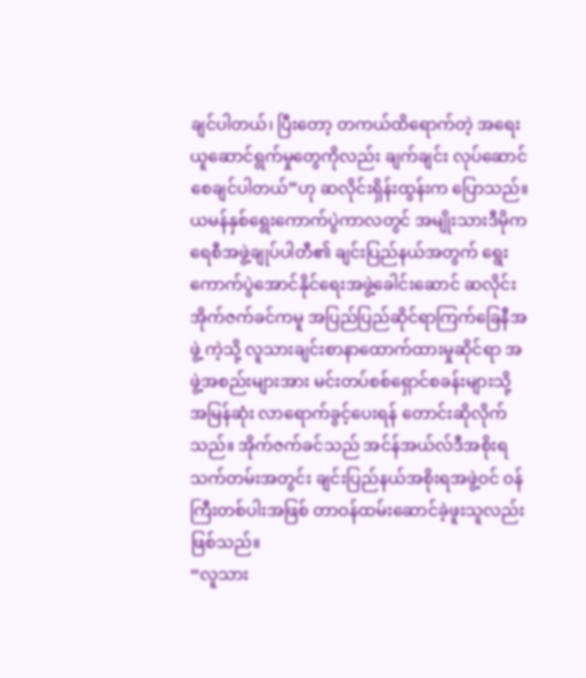ချင်ပါတယ်၊ ပြီးတော့ တကယ်ထိရောက်တဲ့ အရေးယူဆောင်ရွက်မှုတွေကိုလည်း ချက်ချင်း လုပ်ဆောင်စေချင်ပါတယ်”ဟု ဆလိုင်းရှိန်းထွန်းက ပြောသည်။
ယမန်နှစ်ရွေးကောက်ပွဲကာလတွင် အမျိုးသားဒီမိုကရေစီအဖွဲ့ချုပ်ပါတီ၏ ချင်းပြည်နယ်အတွက် ရွေးကောက်ပွဲအောင်နိုင်ရေးအဖွဲ့ခေါင်းဆောင် ဆလိုင်းအိုက်ဇက်ခင်ကမူ အပြည်ပြည်ဆိုင်ရာကြက်ခြေနီအဖွဲ့ ကဲ့သို့ လူသားချင်းစာနာထောက်ထားမှုဆိုင်ရာ အဖွဲ့အစည်းများအား မင်းတပ်စစ်ရှောင်စခန်းများသို့ အမြန်ဆုံး လာရောက်ခွင့်ပေးရန် တောင်းဆိုလိုက်သည်။ အိုက်ဇက်ခင်သည် အင်န်အယ်လ်ဒီအစိုးရသက်တမ်းအတွင်း ချင်းပြည်နယ်အစိုးရအဖွဲ့ဝင် ဝန်ကြီးတစ်ပါးအဖြစ် တာဝန်ထမ်းဆောင်ခဲ့ဖူးသူလည်းဖြစ်သည်။
“လူသား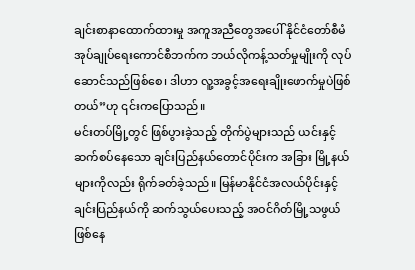ချင်းစာနာထောက်ထားမှု အကူအညီတွေအပေါ် နိုင်ငံတော်စီမံအုပ်ချုပ်ရေးကောင်စီဘက်က ဘယ်လိုကန့်သတ်မှုမျိုးကို လုပ်ဆောင်သည်ဖြစ်စေ၊ ဒါဟာ လူ့အခွင့်အရေးချိုးဖောက်မှုပဲဖြစ်တယ်”ဟု ၎င်းကပြောသည်။
မင်းတပ်မြို့တွင် ဖြစ်ပွားခဲ့သည့် တိုက်ပွဲများသည် ယင်းနှင့်ဆက်စပ်နေသော ချင်းပြည်နယ်တောင်ပိုင်းက အခြား မြို့နယ်များကိုလည်း ရိုက်ခတ်ခဲ့သည်။ မြန်မာနိုင်ငံအလယ်ပိုင်းနှင့် ချင်းပြည်နယ်ကို ဆက်သွယ်ပေးသည့် အဝင်ဂိတ်မြို့သဖွယ်ဖြစ်နေ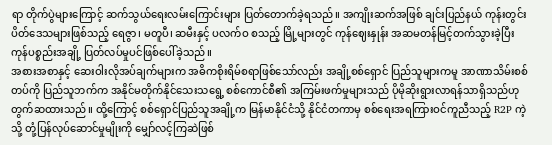ရာ တိုက်ပွဲများကြောင့် ဆက်သွယ်ရေးလမ်းကြောင်းများ ပြတ်တောက်ခဲ့ရသည်။ အကျိုးဆက်အဖြစ် ချင်းပြည်နယ် ကုန်းတွင်းပိတ်ဒေသများဖြစ်သည့် ရေဇွာ၊ မတူပီ၊ ဆမီးနှင့် ပလက်ဝ စသည့် မြို့များတွင် ကုန်ဈေးနှုန်း အဆမတန်မြင့်တက်သွားခဲ့ပြီး ကုန်ပစ္စည်းအချို့ ပြတ်လပ်မှုပင်ဖြစ်ပေါ်ခဲ့သည်။
အစားအစာနှင့် ဆေးဝါးလိုအပ်ချက်များက အဓိကစိုးရိမ်စရာဖြစ်သော်လည်း အချို့စစ်ရှောင် ပြည်သူများကမူ အာဏာသိမ်းစစ်တပ်ကို ပြည်သူဘက်က အနိုင်မတိုက်နိုင်သေးသရွေ့ စစ်ကောင်စီ၏ အကြမ်းဖက်မှုများသည် ပိုမိုဆိုးရွားလာရန်သာရှိသည်ဟု တွက်ဆထားသည်။ ထို့ကြောင့် စစ်ရှောင်ပြည်သူအချို့က မြန်မာနိုင်ငံသို့ နိုင်ငံတကာမှ စစ်ရေးအရကြားဝင်ကူညီသည့် R2P ကဲ့သို့ တုံ့ပြန်လုပ်ဆောင်မှုမျိုးကို မျှော်လင့်ကြဆဲဖြစ်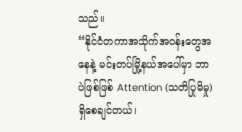သည်။
“နိုင်ငံတကာအသိုက်အဝန်းတွေအနေနဲ့ မင်းတပ်မြို့နယ်အပေါ်မှာ ဘာပဲဖြစ်ဖြစ် Attention (သတိပြုမိမှု) ရှိစေချင်တယ်၊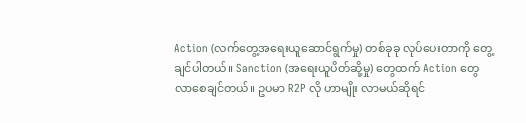Action (လက်တွေ့အရေးယူဆောင်ရွက်မှု) တစ်ခုခု လုပ်ပေးတာကို တွေ့ချင်ပါတယ်။ Sanction (အရေးယူပိတ်ဆို့မှု) တွေထက် Action တွေ လာစေချင်တယ်။ ဥပမာ R2P လို ဟာမျိုး လာမယ်ဆိုရင်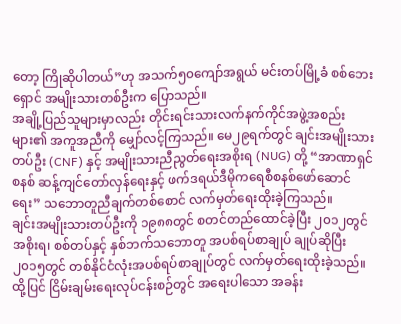တော့ ကြိုဆိုပါတယ်”ဟု အသက်၅၀ကျော်အရွယ် မင်းတပ်မြို့ခံ စစ်ဘေးရှောင် အမျိုးသားတစ်ဦးက ပြောသည်။
အချို့ပြည်သူများမှာလည်း တိုင်းရင်းသားလက်နက်ကိုင်အဖွဲ့အစည်းများ၏ အကူအညီကို မျှော်လင့်ကြသည်။ မေ၂၉ရက်တွင် ချင်းအမျိုးသားတပ်ဦး (CNF) နှင့် အမျိုးသားညီညွတ်ရေးအစိုးရ (NUG) တို့ “အာဏာရှင်စနစ် ဆန့်ကျင်တော်လှန်ရေးနှင့် ဖက်ဒရယ်ဒီမိုကရေစီစနစ်ဖော်ဆောင်ရေး” သဘောတူညီချက်တစ်စောင် လက်မှတ်ရေးထိုးခဲ့ကြသည်။
ချင်းအမျိုးသားတပ်ဦးကို ၁၉၈၈တွင် စတင်တည်ထောင်ခဲ့ပြီး ၂၀၁၂တွင် အစိုးရ၊ စစ်တပ်နှင့် နှစ်ဘက်သဘောတူ အပစ်ရပ်စာချုပ် ချုပ်ဆိုပြီး ၂၀၁၅တွင် တစ်နိုင်ငံလုံးအပစ်ရပ်စာချုပ်တွင် လက်မှတ်ရေးထိုးခဲ့သည်။ ထို့ပြင် ငြိမ်းချမ်းရေးလုပ်ငန်းစဉ်တွင် အရေးပါသော အခန်း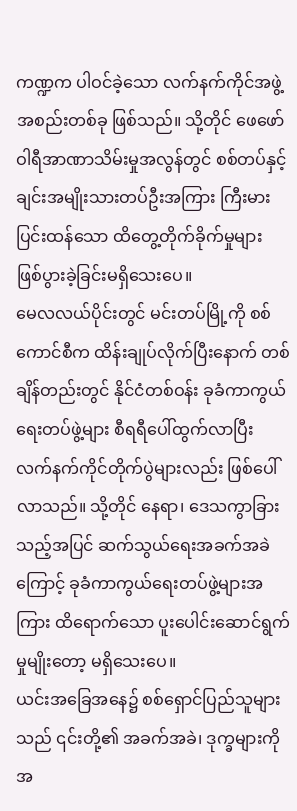ကဏ္ဍက ပါဝင်ခဲ့သော လက်နက်ကိုင်အဖွဲ့အစည်းတစ်ခု ဖြစ်သည်။ သို့တိုင် ဖေဖော်ဝါရီအာဏာသိမ်းမှုအလွန်တွင် စစ်တပ်နှင့် ချင်းအမျိုးသားတပ်ဦးအကြား ကြီးမားပြင်းထန်သော ထိတွေ့တိုက်ခိုက်မှုများ ဖြစ်ပွားခဲ့ခြင်းမရှိသေးပေ။
မေလလယ်ပိုင်းတွင် မင်းတပ်မြို့ကို စစ်ကောင်စီက ထိန်းချုပ်လိုက်ပြီးနောက် တစ်ချိန်တည်းတွင် နိုင်ငံတစ်ဝန်း ခုခံကာကွယ်ရေးတပ်ဖွဲ့များ စီရရီပေါ်ထွက်လာပြီး လက်နက်ကိုင်တိုက်ပွဲများလည်း ဖြစ်ပေါ်လာသည်။ သို့တိုင် နေရာ၊ ဒေသကွာခြားသည့်အပြင် ဆက်သွယ်ရေးအခက်အခဲကြောင့် ခုခံကာကွယ်ရေးတပ်ဖွဲ့များအကြား ထိရောက်သော ပူးပေါင်းဆောင်ရွက်မှုမျိုးတော့ မရှိသေးပေ။
ယင်းအခြေအနေ၌ စစ်ရှောင်ပြည်သူများသည် ၎င်းတို့၏ အခက်အခဲ၊ ဒုက္ခများကို အ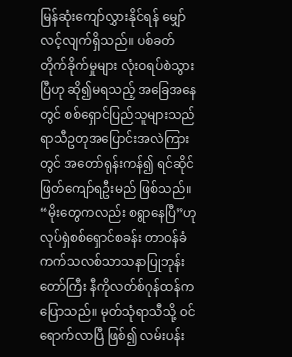မြန်ဆုံးကျော်လွှားနိုင်ရန် မျှော်လင့်လျက်ရှိသည်။ ပစ်ခတ်တိုက်ခိုက်မှုများ လုံးဝရပ်စဲသွားပြီဟု ဆို၍မရသည့် အခြေအနေတွင် စစ်ရှောင်ပြည်သူများသည် ရာသီဥတုအပြောင်းအလဲကြားတွင် အတော်ရုန်းကန်၍ ရင်ဆိုင်ဖြတ်ကျော်ရဦးမည် ဖြစ်သည်။
“မိုးတွေကလည်း စရွာနေပြီ”ဟု လုပ်ရှဲစစ်ရှောင်စခန်း တာဝန်ခံ ကက်သလစ်သာသနာပြုဘုန်းတော်ကြီး နီကိုလတ်စ်ဂုန်ထန်က ပြောသည်။ မုတ်သုံရာသီသို့ ဝင်ရောက်လာပြီ ဖြစ်၍ လမ်းပန်း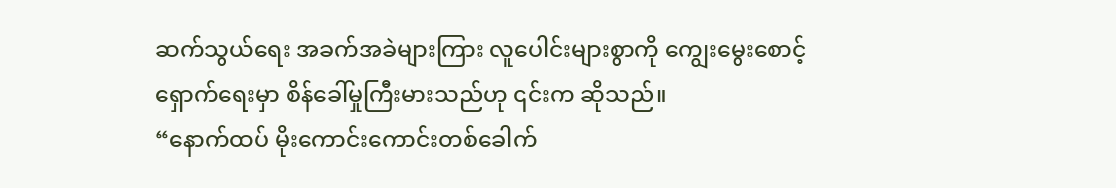ဆက်သွယ်ရေး အခက်အခဲများကြား လူပေါင်းများစွာကို ကျွေးမွေးစောင့်ရှောက်ရေးမှာ စိန်ခေါ်မှုကြီးမားသည်ဟု ၎င်းက ဆိုသည်။
“နောက်ထပ် မိုးကောင်းကောင်းတစ်ခေါက်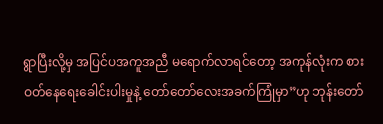ရွာပြီးလို့မှ အပြင်ပအကူအညီ မရောက်လာရင်တော့ အကုန်လုံးက စားဝတ်နေရေးခေါင်းပါးမှုနဲ့ တော်တော်လေးအခက်ကြုံမှာ”ဟု ဘုန်းတော်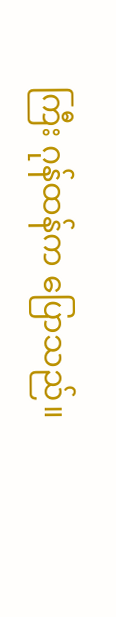ကြီး ဂုန်ထန်က ပြောသည်။